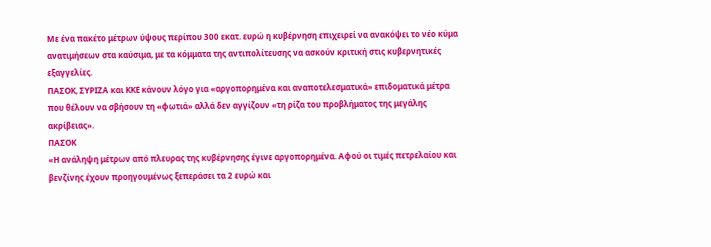Με ένα πακέτο μέτρων ύψους περίπου 300 εκατ. ευρώ η κυβέρνηση επιχειρεί να ανακόψει το νέο κύμα ανατιμήσεων στα καύσιμα, με τα κόμματα της αντιπολίτευσης να ασκούν κριτική στις κυβερνητικές εξαγγελίες.
ΠΑΣΟΚ, ΣΥΡΙΖΑ και ΚΚΕ κάνουν λόγο για «αργοπορημένα και αναποτελεσματικά» επιδοματικά μέτρα που θέλουν να σβήσουν τη «φωτιά» αλλά δεν αγγίζουν «τη ρίζα του προβλήματος της μεγάλης ακρίβειας».
ΠΑΣΟΚ
«Η ανάληψη μέτρων από πλευρας της κυβέρνησης έγινε αργοπορημένα. Αφού οι τιμές πετρελαίου και βενζίνης έχουν προηγουμένως ξεπεράσει τα 2 ευρώ και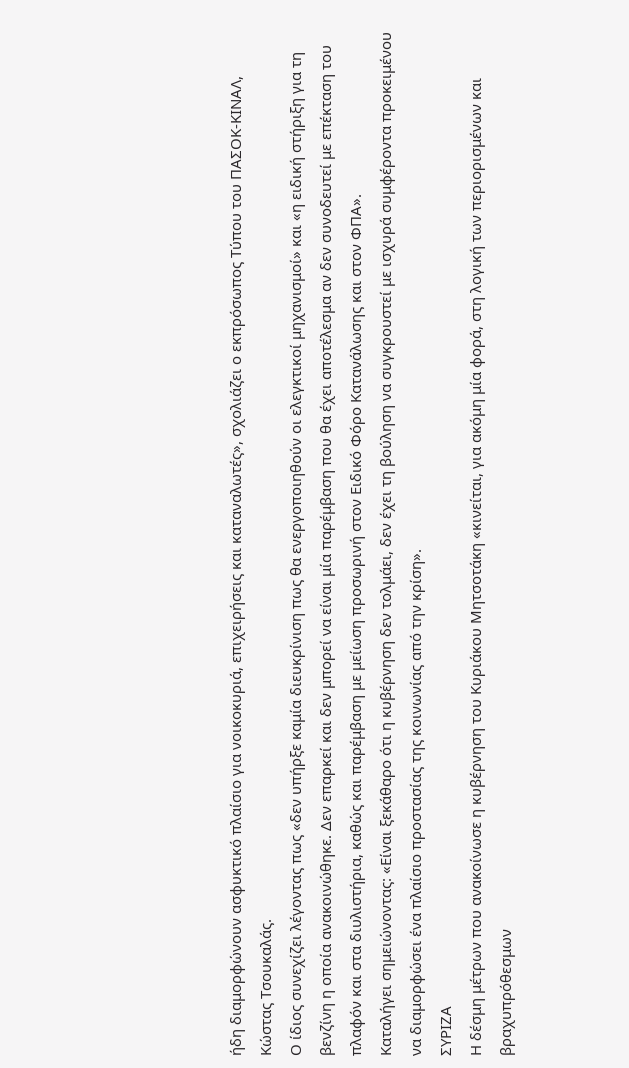ήδη διαμορφώνουν ασφυκτικό πλαίσιο για νοικοκυριά, επιχειρήσεις και καταναλωτές», σχολιάζει ο εκπρόσωπος Τύπου του ΠΑΣΟΚ-ΚΙΝΑΛ, Κώστας Τσουκαλάς.
Ο ίδιος συνεχίζει λέγοντας πως «δεν υπήρξε καμία διευκρίνιση πως θα ενεργοποιηθούν οι ελεγκτικοί μηχανισμοί» και «η ειδική στήριξη για τη βενζίνη η οποία ανακοινώθηκε. Δεν επαρκεί και δεν μπορεί να είναι μία παρέμβαση που θα έχει αποτέλεσμα αν δεν συνοδευτεί με επέκταση του πλαφόν και στα διυλιστήρια, καθώς και παρέμβαση με μείωση προσωρινή στον Ειδικό Φόρο Κατανάλωσης και στον ΦΠΑ».
Καταλήγει σημειώνοντας: «Είναι ξεκάθαρο ότι η κυβέρνηση δεν τολμάει, δεν έχει τη βούληση να συγκρουστεί με ισχυρά συμφέροντα προκειμένου να διαμορφώσει ένα πλαίσιο προστασίας της κοινωνίας από την κρίση».
ΣΥΡΙΖΑ
Η δέσμη μέτρων που ανακοίνωσε η κυβέρνηση του Κυριάκου Μητσοτάκη «κινείται, για ακόμη μία φορά, στη λογική των περιορισμένων και βραχυπρόθεσμων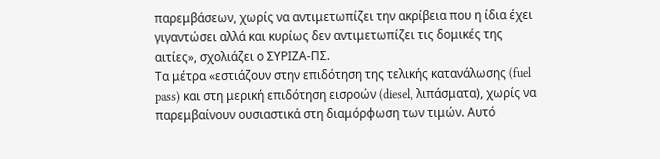παρεμβάσεων, χωρίς να αντιμετωπίζει την ακρίβεια που η ίδια έχει γιγαντώσει αλλά και κυρίως δεν αντιμετωπίζει τις δομικές της αιτίες», σχολιάζει ο ΣΥΡΙΖΑ-ΠΣ.
Τα μέτρα «εστιάζουν στην επιδότηση της τελικής κατανάλωσης (fuel pass) και στη μερική επιδότηση εισροών (diesel, λιπάσματα), χωρίς να παρεμβαίνουν ουσιαστικά στη διαμόρφωση των τιμών. Αυτό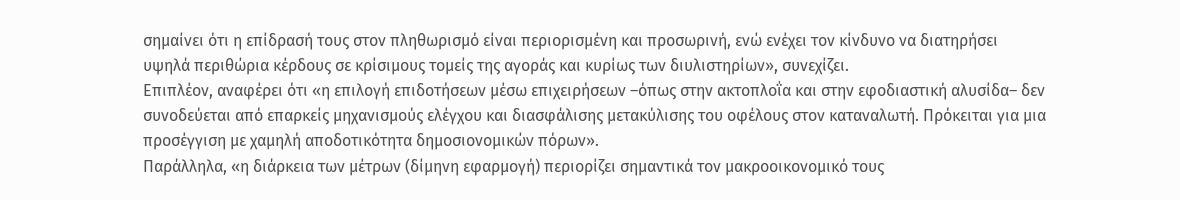σημαίνει ότι η επίδρασή τους στον πληθωρισμό είναι περιορισμένη και προσωρινή, ενώ ενέχει τον κίνδυνο να διατηρήσει υψηλά περιθώρια κέρδους σε κρίσιμους τομείς της αγοράς και κυρίως των διυλιστηρίων», συνεχίζει.
Επιπλέον, αναφέρει ότι «η επιλογή επιδοτήσεων μέσω επιχειρήσεων –όπως στην ακτοπλοΐα και στην εφοδιαστική αλυσίδα– δεν συνοδεύεται από επαρκείς μηχανισμούς ελέγχου και διασφάλισης μετακύλισης του οφέλους στον καταναλωτή. Πρόκειται για μια προσέγγιση με χαμηλή αποδοτικότητα δημοσιονομικών πόρων».
Παράλληλα, «η διάρκεια των μέτρων (δίμηνη εφαρμογή) περιορίζει σημαντικά τον μακροοικονομικό τους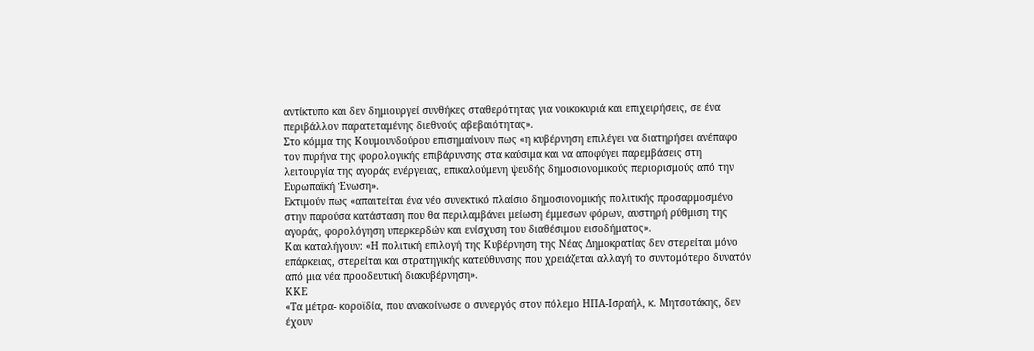αντίκτυπο και δεν δημιουργεί συνθήκες σταθερότητας για νοικοκυριά και επιχειρήσεις, σε ένα περιβάλλον παρατεταμένης διεθνούς αβεβαιότητας».
Στο κόμμα της Κουμουνδούρου επισημαίνουν πως «η κυβέρνηση επιλέγει να διατηρήσει ανέπαφο τον πυρήνα της φορολογικής επιβάρυνσης στα καύσιμα και να αποφύγει παρεμβάσεις στη λειτουργία της αγοράς ενέργειας, επικαλούμενη ψευδής δημοσιονομικούς περιορισμούς από την Ευρωπαϊκή Ένωση».
Εκτιμούν πως «απαιτείται ένα νέο συνεκτικό πλαίσιο δημοσιονομικής πολιτικής προσαρμοσμένο στην παρούσα κατάσταση που θα περιλαμβάνει μείωση έμμεσων φόρων, αυστηρή ρύθμιση της αγοράς, φορολόγηση υπερκερδών και ενίσχυση του διαθέσιμου εισοδήματος».
Και καταλήγουν: «Η πολιτική επιλογή της Κυβέρνηση της Νέας Δημοκρατίας δεν στερείται μόνο επάρκειας, στερείται και στρατηγικής κατεύθυνσης που χρειάζεται αλλαγή το συντομότερο δυνατόν από μια νέα προοδευτική διακυβέρνηση».
ΚΚΕ
«Τα μέτρα- κοροϊδία, που ανακοίνωσε ο συνεργός στον πόλεμο ΗΠΑ-Ισραήλ, κ. Μητσοτάκης, δεν έχουν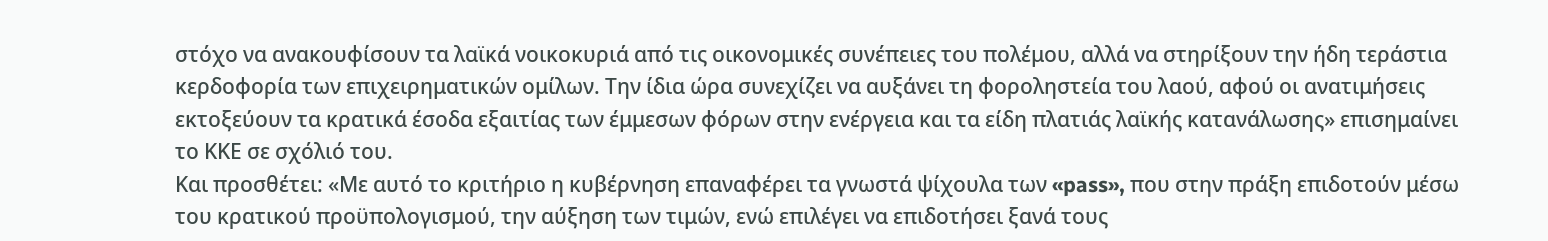στόχο να ανακουφίσουν τα λαϊκά νοικοκυριά από τις οικονομικές συνέπειες του πολέμου, αλλά να στηρίξουν την ήδη τεράστια κερδοφορία των επιχειρηματικών ομίλων. Την ίδια ώρα συνεχίζει να αυξάνει τη φοροληστεία του λαού, αφού οι ανατιμήσεις εκτοξεύουν τα κρατικά έσοδα εξαιτίας των έμμεσων φόρων στην ενέργεια και τα είδη πλατιάς λαϊκής κατανάλωσης» επισημαίνει το ΚΚΕ σε σχόλιό του.
Και προσθέτει: «Με αυτό το κριτήριο η κυβέρνηση επαναφέρει τα γνωστά ψίχουλα των «pass», που στην πράξη επιδοτούν μέσω του κρατικού προϋπολογισμού, την αύξηση των τιμών, ενώ επιλέγει να επιδοτήσει ξανά τους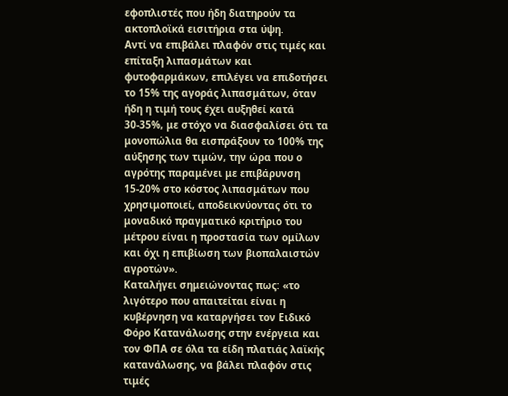εφοπλιστές που ήδη διατηρούν τα ακτοπλοϊκά εισιτήρια στα ύψη.
Αντί να επιβάλει πλαφόν στις τιμές και επίταξη λιπασμάτων και φυτοφαρμάκων, επιλέγει να επιδοτήσει το 15% της αγοράς λιπασμάτων, όταν ήδη η τιμή τους έχει αυξηθεί κατά 30-35%, με στόχο να διασφαλίσει ότι τα μονοπώλια θα εισπράξουν το 100% της αύξησης των τιμών, την ώρα που ο αγρότης παραμένει με επιβάρυνση 15-20% στο κόστος λιπασμάτων που χρησιμοποιεί, αποδεικνύοντας ότι το μοναδικό πραγματικό κριτήριο του μέτρου είναι η προστασία των ομίλων και όχι η επιβίωση των βιοπαλαιστών αγροτών».
Καταλήγει σημειώνοντας πως: «το λιγότερο που απαιτείται είναι η κυβέρνηση να καταργήσει τον Ειδικό Φόρο Κατανάλωσης στην ενέργεια και τον ΦΠΑ σε όλα τα είδη πλατιάς λαϊκής κατανάλωσης, να βάλει πλαφόν στις τιμές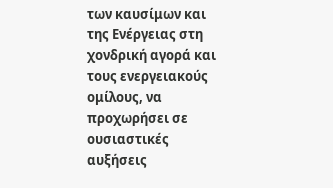των καυσίμων και της Ενέργειας στη χονδρική αγορά και τους ενεργειακούς ομίλους, να προχωρήσει σε ουσιαστικές αυξήσεις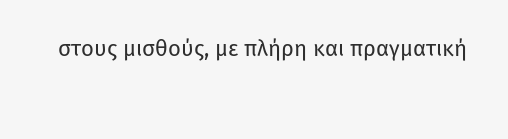στους μισθούς, με πλήρη και πραγματική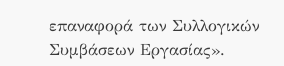επαναφορά των Συλλογικών Συμβάσεων Εργασίας».